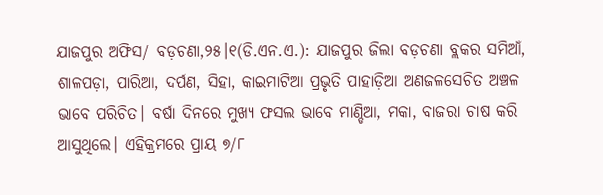ଯାଜପୁର ଅଫିସ/ ବଡ଼ଚଣା,୨୫।୧(ଡି.ଏନ.ଏ.): ଯାଜପୁର ଜିଲା ବଡ଼ଚଣା ବ୍ଲକର ସମିଆଁ, ଶାଳପଡ଼ା, ପାରିଆ, ଦର୍ପଣ, ସିହା, କାଇମାଟିଆ ପ୍ରଭୃତି ପାହାଡ଼ିଆ ଅଣଜଳସେଚିତ ଅଞ୍ଚଳ ଭାବେ ପରିଚିତ। ବର୍ଷା ଦିନରେ ମୁଖ୍ୟ ଫସଲ ଭାବେ ମାଣ୍ଡିଆ, ମକା, ବାଜରା ଚାଷ କରି ଆସୁଥିଲେ। ଏହିକ୍ରମରେ ପ୍ରାୟ ୭/୮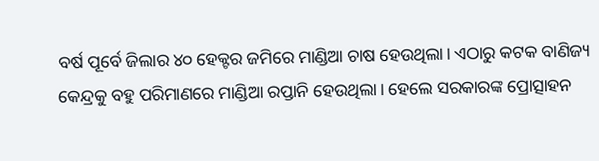ବର୍ଷ ପୂର୍ବେ ଜିଲାର ୪୦ ହେକ୍ଟର ଜମିରେ ମାଣ୍ଡିଆ ଚାଷ ହେଉଥିଲା। ଏଠାରୁ କଟକ ବାଣିଜ୍ୟ କେନ୍ଦ୍ରକୁ ବହୁ ପରିମାଣରେ ମାଣ୍ଡିଆ ରପ୍ତାନି ହେଉଥିଲା। ହେଲେ ସରକାରଙ୍କ ପ୍ରୋତ୍ସାହନ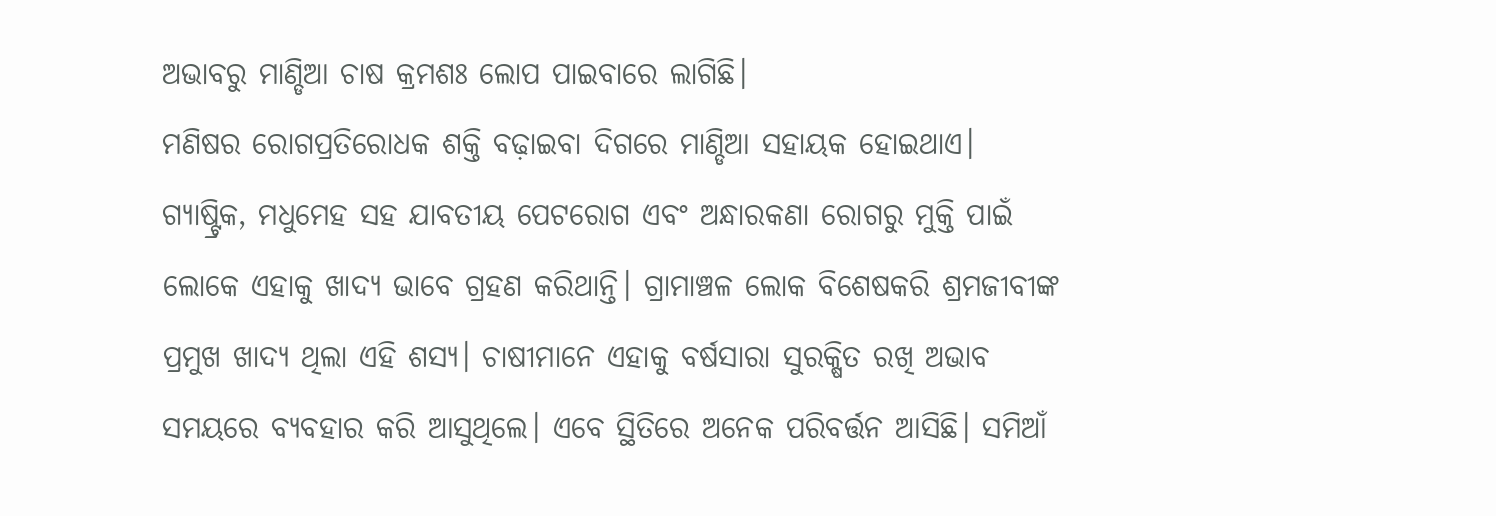ଅଭାବରୁ ମାଣ୍ଡିଆ ଚାଷ କ୍ରମଶଃ ଲୋପ ପାଇବାରେ ଲାଗିଛି।
ମଣିଷର ରୋଗପ୍ରତିରୋଧକ ଶକ୍ତି ବଢ଼ାଇବା ଦିଗରେ ମାଣ୍ଡିଆ ସହାୟକ ହୋଇଥାଏ। ଗ୍ୟାଷ୍ଟ୍ରିକ, ମଧୁମେହ ସହ ଯାବତୀୟ ପେଟରୋଗ ଏବଂ ଅନ୍ଧାରକଣା ରୋଗରୁ ମୁକ୍ତି ପାଇଁ ଲୋକେ ଏହାକୁ ଖାଦ୍ୟ ଭାବେ ଗ୍ରହଣ କରିଥାନ୍ତି। ଗ୍ରାମାଞ୍ଚଳ ଲୋକ ବିଶେଷକରି ଶ୍ରମଜୀବୀଙ୍କ ପ୍ରମୁଖ ଖାଦ୍ୟ ଥିଲା ଏହି ଶସ୍ୟ। ଚାଷୀମାନେ ଏହାକୁ ବର୍ଷସାରା ସୁରକ୍ଷିତ ରଖି ଅଭାବ ସମୟରେ ବ୍ୟବହାର କରି ଆସୁଥିଲେ। ଏବେ ସ୍ଥିତିରେ ଅନେକ ପରିବର୍ତ୍ତନ ଆସିଛି। ସମିଆଁ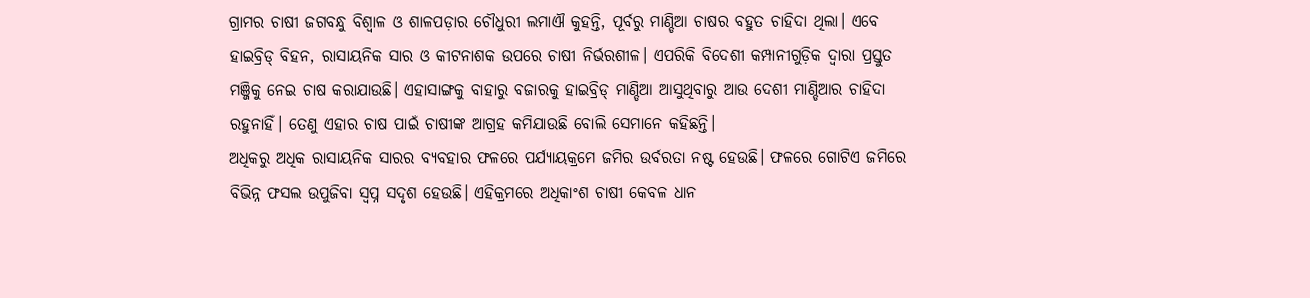ଗ୍ରାମର ଚାଷୀ ଜଗବନ୍ଧୁ ବିଶ୍ୱାଳ ଓ ଶାଳପଡ଼ାର ଚୌଧୁରୀ ଲମାଐ କୁହନ୍ତି, ପୂର୍ବରୁ ମାଣ୍ଡିଆ ଚାଷର ବହୁତ ଚାହିଦା ଥିଲା। ଏବେ ହାଇବ୍ରିଡ୍ ବିହନ, ରାସାୟନିକ ସାର ଓ କୀଟନାଶକ ଉପରେ ଚାଷୀ ନିର୍ଭରଶୀଳ। ଏପରିକି ବିଦେଶୀ କମ୍ପାନୀଗୁଡ଼ିକ ଦ୍ୱାରା ପ୍ରସ୍ତୁତ ମଞ୍ଜିକୁ ନେଇ ଚାଷ କରାଯାଉଛି। ଏହାସାଙ୍ଗକୁ ବାହାରୁ ବଜାରକୁ ହାଇବ୍ରିଡ୍ ମାଣ୍ଡିଆ ଆସୁଥିବାରୁ ଆଉ ଦେଶୀ ମାଣ୍ଡିଆର ଚାହିଦା ରହୁନାହିଁ। ତେଣୁ ଏହାର ଚାଷ ପାଇଁ ଚାଷୀଙ୍କ ଆଗ୍ରହ କମିଯାଉଛି ବୋଲି ସେମାନେ କହିଛନ୍ତି।
ଅଧିକରୁ ଅଧିକ ରାସାୟନିକ ସାରର ବ୍ୟବହାର ଫଳରେ ପର୍ଯ୍ୟାୟକ୍ରମେ ଜମିର ଉର୍ବରତା ନଷ୍ଟ ହେଉଛି। ଫଳରେ ଗୋଟିଏ ଜମିରେ ବିଭିନ୍ନ ଫସଲ ଉପୁଜିବା ସ୍ବପ୍ନ ସଦୃଶ ହେଉଛି। ଏହିକ୍ରମରେ ଅଧିକାଂଶ ଚାଷୀ କେବଳ ଧାନ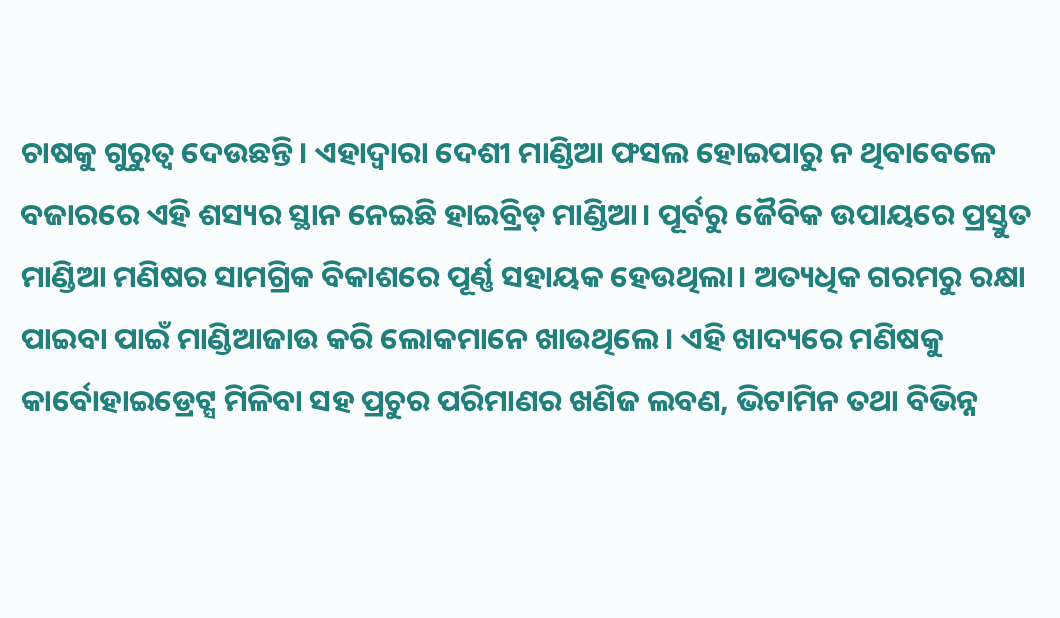ଚାଷକୁ ଗୁରୁତ୍ୱ ଦେଉଛନ୍ତି। ଏହାଦ୍ୱାରା ଦେଶୀ ମାଣ୍ଡିଆ ଫସଲ ହୋଇପାରୁ ନ ଥିବାବେଳେ ବଜାରରେ ଏହି ଶସ୍ୟର ସ୍ଥାନ ନେଇଛି ହାଇବ୍ରିଡ୍ ମାଣ୍ଡିଆ। ପୂର୍ବରୁ ଜୈବିକ ଉପାୟରେ ପ୍ରସ୍ତୁତ ମାଣ୍ଡିଆ ମଣିଷର ସାମଗ୍ରିକ ବିକାଶରେ ପୂର୍ଣ୍ଣ ସହାୟକ ହେଉଥିଲା। ଅତ୍ୟଧିକ ଗରମରୁ ରକ୍ଷା ପାଇବା ପାଇଁ ମାଣ୍ଡିଆଜାଉ କରି ଲୋକମାନେ ଖାଉଥିଲେ। ଏହି ଖାଦ୍ୟରେ ମଣିଷକୁ କାର୍ବୋହାଇଡ୍ରେଟ୍ସ ମିଳିବା ସହ ପ୍ରଚୁର ପରିମାଣର ଖଣିଜ ଲବଣ, ଭିଟାମିନ ତଥା ବିଭିନ୍ନ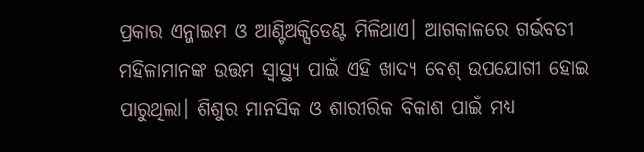ପ୍ରକାର ଏନ୍ଜାଇମ ଓ ଆଣ୍ଟିଅକ୍ସିଡେଣ୍ଟ ମିଳିଥାଏ। ଆଗକାଳରେ ଗର୍ଭବତୀ ମହିଳାମାନଙ୍କ ଉତ୍ତମ ସ୍ବାସ୍ଥ୍ୟ ପାଇଁ ଏହି ଖାଦ୍ୟ ବେଶ୍ ଉପଯୋଗୀ ହୋଇ ପାରୁଥିଲା। ଶିଶୁର ମାନସିକ ଓ ଶାରୀରିକ ବିକାଶ ପାଇଁ ମଧ୍ୟ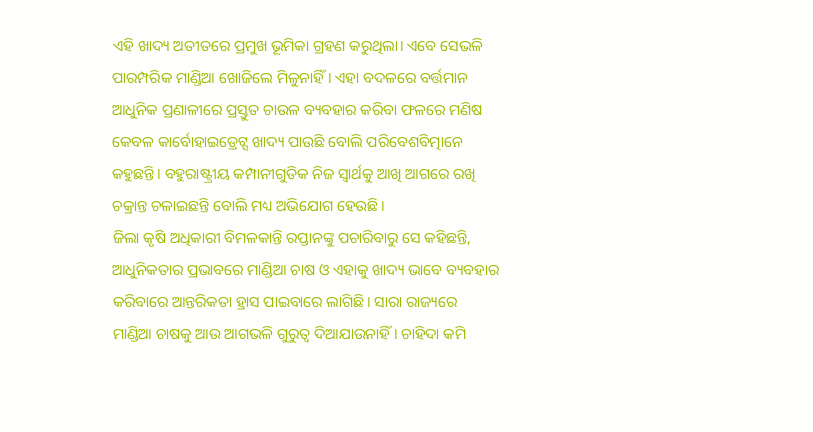ଏହି ଖାଦ୍ୟ ଅତୀତରେ ପ୍ରମୁଖ ଭୂମିକା ଗ୍ରହଣ କରୁଥିଲା। ଏବେ ସେଭଳି ପାରମ୍ପରିକ ମାଣ୍ଡିଆ ଖୋଜିଲେ ମିଳୁନାହିଁ। ଏହା ବଦଳରେ ବର୍ତ୍ତମାନ ଆଧୁନିକ ପ୍ରଣାଳୀରେ ପ୍ରସ୍ତୁତ ଚାଉଳ ବ୍ୟବହାର କରିବା ଫଳରେ ମଣିଷ କେବଳ କାର୍ବୋହାଇଡ୍ରେଟ୍ସ ଖାଦ୍ୟ ପାଉଛି ବୋଲି ପରିବେଶବିତ୍ମାନେ କହୁଛନ୍ତି। ବହୁରାଷ୍ଟ୍ରୀୟ କମ୍ପାନୀଗୁଡିକ ନିଜ ସ୍ବାର୍ଥକୁ ଆଖି ଆଗରେ ରଖି ଚକ୍ରାନ୍ତ ଚଳାଇଛନ୍ତି ବୋଲି ମଧ୍ୟ ଅଭିଯୋଗ ହେଉଛି।
ଜିଲା କୃଷି ଅଧିକାରୀ ବିମଳକାନ୍ତି ରପ୍ତାନଙ୍କୁ ପଚାରିବାରୁ ସେ କହିଛନ୍ତି, ଆଧୁନିକତାର ପ୍ରଭାବରେ ମାଣ୍ଡିଆ ଚାଷ ଓ ଏହାକୁ ଖାଦ୍ୟ ଭାବେ ବ୍ୟବହାର କରିବାରେ ଆନ୍ତରିକତା ହ୍ରାସ ପାଇବାରେ ଲାଗିଛି। ସାରା ରାଜ୍ୟରେ ମାଣ୍ଡିଆ ଚାଷକୁ ଆଉ ଆଗଭଳି ଗୁରୁତ୍ୱ ଦିଆଯାଉନାହିଁ। ଚାହିଦା କମି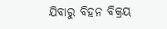ଯିବାରୁ ବିହନ ବିକ୍ରୟ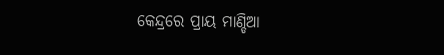କେନ୍ଦ୍ରରେ ପ୍ରାୟ ମାଣ୍ଡିଆ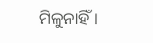ମିଳୁନାହିଁ।